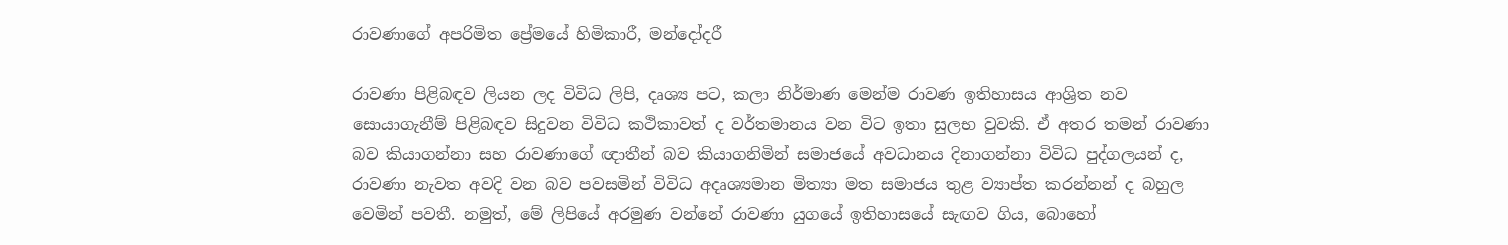රාවණාගේ අපරිමිත ප්‍රේමයේ හිමිකාරී, මන්දෝදරී

රාවණා පිළිබඳව ලියන ලද විවිධ ලිපි, දෘශ්‍ය පට, කලා නිර්මාණ මෙන්ම රාවණ ඉතිහාසය ආශ්‍රිත නව සොයාගැනීම් පිළිබඳව සිදුවන විවිධ කථිකාවත් ද වර්තමානය වන විට ඉතා සුලභ වුවකි. ඒ අතර තමන් රාවණා බව කියාගන්නා සහ රාවණාගේ ඥාතීන් බව කියාගනිමින් සමාජයේ අවධානය දිනාගන්නා විවිධ පුද්ගලයන් ද, රාවණා නැවත අවදි වන බව පවසමින් විවිධ අදෘශ්‍යමාන මිත්‍යා මත සමාජය තුළ ව්‍යාප්ත කරන්නන් ද බහුල වෙමින් පවතී. නමුත්, මේ ලිපියේ අරමුණ වන්නේ රාවණා යුගයේ ඉතිහාසයේ සැඟව ගිය, බොහෝ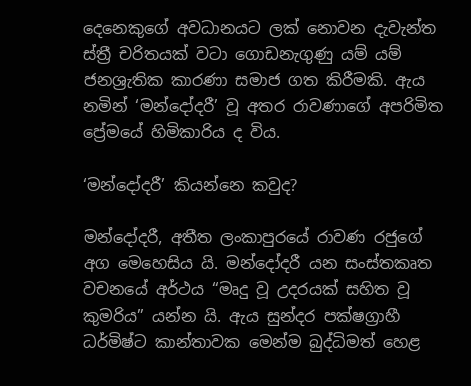දෙනෙකුගේ අවධානයට ලක් නොවන දැවැන්ත ස්ත්‍රී චරිතයක් වටා ගොඩනැගුණු යම් යම් ජනශ්‍රැතික කාරණා සමාජ ගත කිරීමකි. ඇය නමින් ‘මන්දෝදරී’ වූ අතර රාවණාගේ අපරිමිත ප්‍රේමයේ හිමිකාරිය ද විය.

‘මන්දෝදරී’ කියන්නෙ කවුද?

මන්දෝදරී, අතීත ලංකාපුරයේ රාවණ රජුගේ අග මෙහෙසිය යි. මන්දෝදරී යන සංස්තකෘත වචනයේ අර්ථය “මෘදු වූ උදරයක් සහිත වූ කුමරිය” යන්න යි. ඇය සුන්දර පක්ෂග්‍රාහී ධර්මිෂ්ට කාන්තාවක මෙන්ම බුද්ධිමත් හෙළ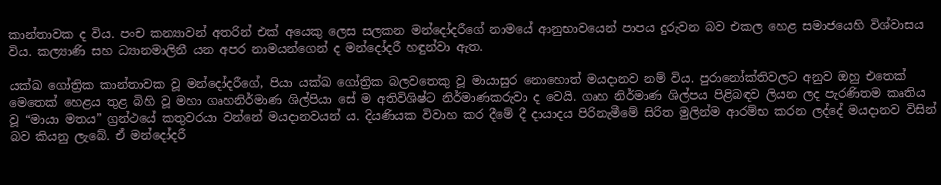කාන්තාවක ද විය. පංච කන්‍යාවන් අතරින් එක් අයෙකු ලෙස සලකන මන්දෝදරීගේ නාමයේ ආනුභාවයෙන් පාපය දුරුවන බව එකල හෙළ සමාජයෙහි විශ්වාසය විය. කල්‍යාණි සහ ධ්‍යානමාලිනී යන අපර නාමයන්ගෙන් ද මන්දෝදරී හඳුන්වා ඇත.

යක්ඛ ගෝත්‍රික කාන්තාවක වූ මන්දෝදරීගේ, පියා යක්ඛ ගෝත්‍රික බලවතෙකු වූ මායාසුර නොහොත් මයදානව නම් විය. පුරානෝක්තිවලට අනුව ඔහු එතෙක් මෙතෙක් හෙළය තුළ බිහි වූ මහා ගෘහනිර්මාණ ශිල්පියා සේ ම අතිවිශිෂ්ට නිර්මාණකරුවා ද වෙයි. ගෘහ නිර්මාණ ශිල්පය පිළිබඳව ලියන ලද පැරණිතම කෘතිය වූ “මායා මතය” ග්‍රන්ථයේ කතුවරයා වන්නේ මයදානවයන් ය. දියණියක විවාහ කර දීමේ දී දායාදය පිරිනැමීමේ සිරිත මුලින්ම ආරම්භ කරන ලද්දේ මයදානව විසින් බව කියනු ලැබේ. ඒ මන්දෝදරී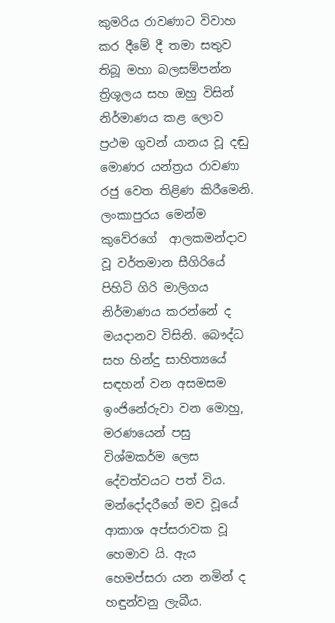කුමරිය රාවණාට විවාහ කර දීමේ දී තමා සතුව තිබූ මහා බලසම්පන්න ත්‍රිශූලය සහ ඔහු විසින් නිර්මාණය කළ ලොව ප්‍රථම ගුවන් යානය වූ දඬු මොණර යන්ත්‍රය රාවණා රජු වෙත තිළිණ කිරීමෙනි. ලංකාපුරය මෙන්ම කුවේරගේ  ආලකමන්දාව වූ වර්තමාන සීගිරියේ පිහිටි ගිරි මාලිගය නිර්මාණය කරන්නේ ද මයදානව විසිනි. බෞද්ධ සහ හින්දු සාහිත්‍යයේ සඳහන් වන අසමසම ඉංජිනේරුවා වන මොහු, මරණයෙන් පසු විශ්මකර්ම ලෙස දේවත්වයට පත් විය. මන්දෝදරීගේ මව වූයේ ආකාශ අප්සරාවක වූ හෙමාව යි. ඇය හෙමප්සරා යන නමින් ද හඳුන්වනු ලැබීය.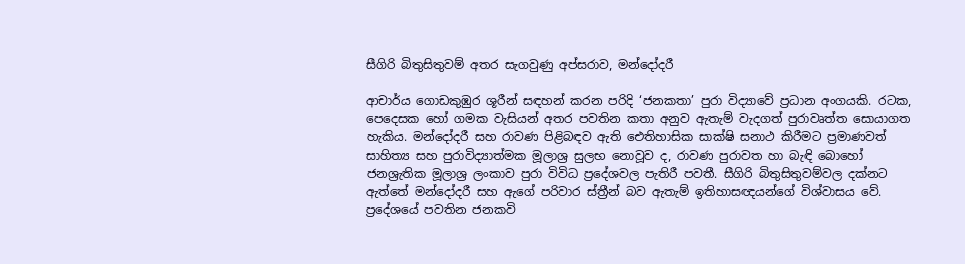සීගිරි බිතුසිතුවම් අතර සැගවුණු අප්සරාව, මන්දෝදරී

ආචාර්ය ගොඩකුඹුර ශූරීන් සඳහන් කරන පරිදි ‘ජනකතා’ පුරා විද්‍යාවේ ප්‍රධාන අංගයකි. රටක, පෙදෙසක හෝ ගමක වැසියන් අතර පවතින කතා අනුව ඇතැම් වැදගත් පුරාවෘත්ත සොයාගත හැකිය. මන්දෝදරී සහ රාවණ පිළිබඳව ඇති ඓතිහාසික සාක්ෂි සනාථ කිරීමට ප්‍රමාණවත් සාහිත්‍ය සහ පුරාවිද්‍යාත්මක මූලාශ්‍ර සුලභ නොවූව ද, රාවණ පුරාවත හා බැඳි බොහෝ ජනශ්‍රැතික මූලාශ්‍ර ලංකාව පුරා විවිධ ප්‍රදේශවල පැතිරී පවතී. සීගිරි බිතුසිතුවම්වල දක්නට ඇත්තේ මන්දෝදරී සහ ඇගේ පරිවාර ස්ත්‍රීන් බව ඇතැම් ඉතිහාසඥයන්ගේ විශ්වාසය වේ. ප්‍රදේශයේ පවතින ජනකවි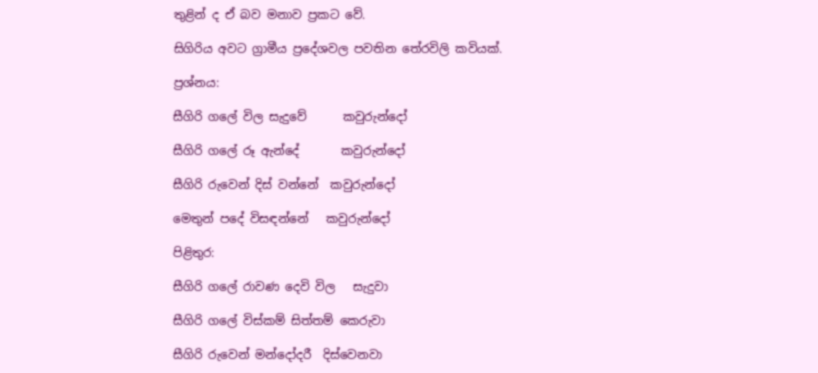තුළින් ද ඒ බව මනාව ප්‍රකට වේ.

සිගිරිය අවට ග්‍රාමීය ප්‍රදේශවල පවතින තේරවිලි කවියක්.

ප්‍රශ්නය:

සීගිරි ගලේ විල සැදුවේ      කවුරුන්දෝ

සීගිරි ගලේ රූ ඇන්දේ       කවුරුන්දෝ

සීගිරි රුවෙන් දිස් වන්නේ  කවුරුන්දෝ

මෙතුන් පදේ විසඳන්නේ   කවුරුන්දෝ

පිළිතුර:

සීගිරි ගලේ රාවණ දෙවි විල   සැදුවා

සීගිරි ගලේ විස්කම් සිත්තම් කෙරුවා

සීගිරි රුවෙන් මන්දෝදරී  දිස්වෙනවා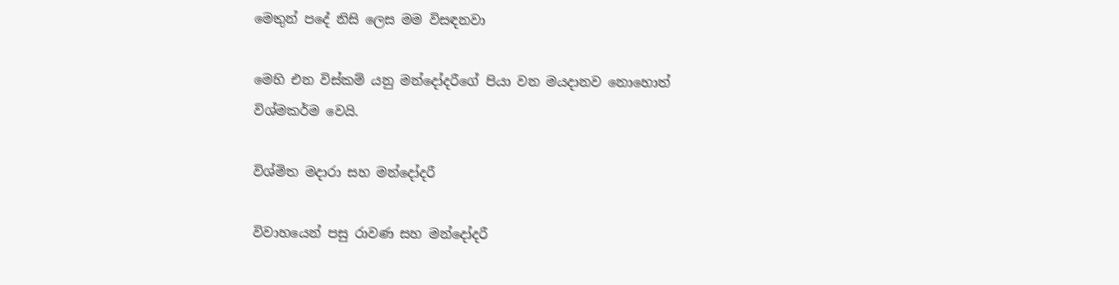මෙතුන් පදේ නිසි ලෙස මම විසඳනවා

මෙහි එන විස්කම් යනු මන්දෝදරීගේ පියා වන මයදානව නොහොත් විශ්මකර්ම වෙයි.

විශ්මිත මදාරා සහ මන්දෝදරී

විවාහයෙන් පසු රාවණ සහ මන්දෝදරී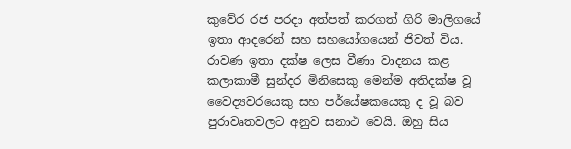කුවේර රජ පරදා අත්පත් කරගත් ගිරි මාලිගයේ ඉතා ආදරෙන් සහ සහයෝගයෙන් ජිවත් විය. රාවණ ඉතා දක්ෂ ලෙස වීණා වාදනය කළ කලාකාමී සුන්දර මිනිසෙකු මෙන්ම අතිදක්ෂ වූ වෛද්‍යවරයෙකු සහ පර්යේෂකයෙකු ද වූ බව පුරාවෘතවලට අනුව සනාථ වෙයි. ඔහු සිය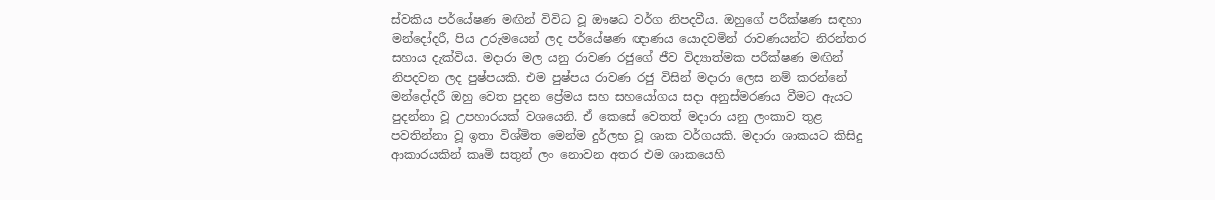ස්වකිය පර්යේෂණ මඟින් විවිධ වූ ඖෂධ වර්ග නිපදවීය. ඔහුගේ පරීක්ෂණ සඳහා මන්දෝදරී, පිය උරුමයෙන් ලද පර්යේෂණ ඥාණය යොදවමින් රාවණයන්ට නිරන්තර සහාය දැක්විය. මදාරා මල යනු රාවණ රජුගේ ජීව විද්‍යාත්මක පරීක්ෂණ මඟින් නිපදවන ලද පුෂ්පයකි. එම පුෂ්පය රාවණ රජු විසින් මදාරා ලෙස නම් කරන්නේ මන්දෝදරී ඔහු වෙත පුදන ප්‍රේමය සහ සහයෝගය සදා අනුස්මරණය වීමට ඇයට පුදන්නා වූ උපහාරයක් වශයෙනි. ඒ කෙසේ වෙතත් මදාරා යනු ලංකාව තුළ පවතින්නා වූ ඉතා විශ්මිත මෙන්ම දුර්ලභ වූ ශාක වර්ගයකි. මදාරා ශාකයට කිසිදු ආකාරයකින් කෘමි සතුන් ලං නොවන අතර එම ශාකයෙහි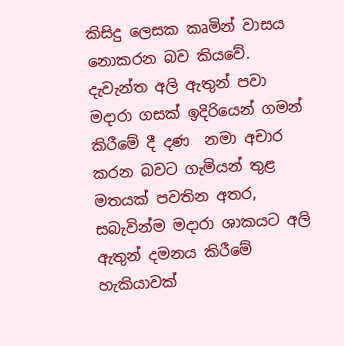කිසිදු ලෙසක කෘමින් වාසය නොකරන බව කියවේ. දැවැන්ත අලි ඇතුන් පවා මදාරා ගසක් ඉදිරියෙන් ගමන් කිරීමේ දී දණ  නමා අචාර කරන බවට ගැමියන් තුළ මතයක් පවතින අතර, සබැවින්ම මදාරා ශාකයට අලි ඇතුන් දමනය කිරීමේ හැකියාවක්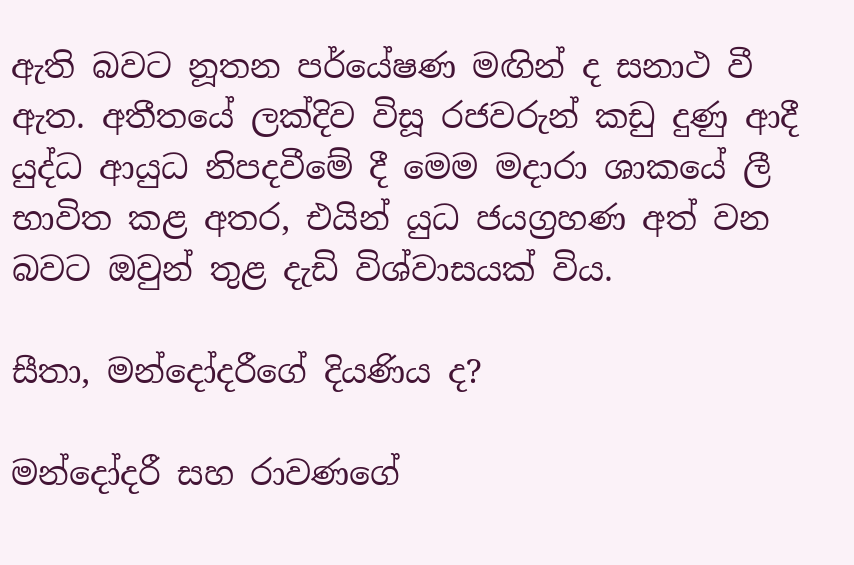ඇති බවට නූතන පර්යේෂණ මඟින් ද සනාථ වී ඇත. අතීතයේ ලක්දිව විසූ රජවරුන් කඩු දුණු ආදී යුද්ධ ආයුධ නිපදවීමේ දී මෙම මදාරා ශාකයේ ලී භාවිත කළ අතර, එයින් යුධ ජයග්‍රහණ අත් වන බවට ඔවුන් තුළ දැඩි විශ්වාසයක් විය.

සීතා, මන්දෝදරීගේ දියණිය ද?

මන්දෝදරී සහ රාවණගේ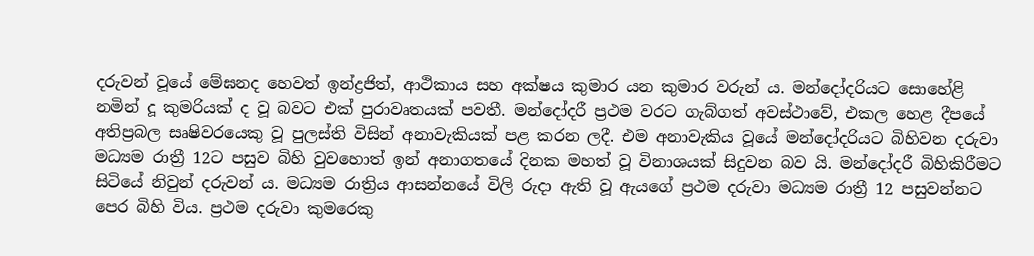දරුවන් වූයේ මේඝනද හෙවත් ඉන්ද්‍රජිත්, ආථිකාය සහ අක්ෂය කුමාර යන කුමාර වරුන් ය. මන්දෝදරියට සොහේළි නමින් දූ කුමරියක් ද වූ බවට එක් පුරාවෘතයක් පවතී. මන්දෝදරී ප්‍රථම වරට ගැබ්ගත් අවස්ථාවේ, එකල හෙළ දීපයේ අතිප්‍රබල සෘෂිවරයෙකු වූ පුලස්ති විසින් අනාවැකියක් පළ කරන ලදී. එම අනාවැකිය වූයේ මන්දෝදරියට බිහිවන දරුවා මධ්‍යම රාත්‍රී 12ට පසුව බිහි වුවහොත් ඉන් අනාගතයේ දිනක මහත් වූ විනාශයක් සිදුවන බව යි. මන්දෝදරී බිහිකිරීමට සිටියේ නිවුන් දරුවන් ය. මධ්‍යම රාත්‍රිය ආසන්නයේ විලි රුදා ඇති වූ ඇයගේ ප්‍රථම දරුවා මධ්‍යම රාත්‍රී 12 පසුවන්නට පෙර බිහි විය. ප්‍රථම දරුවා කුමරෙකු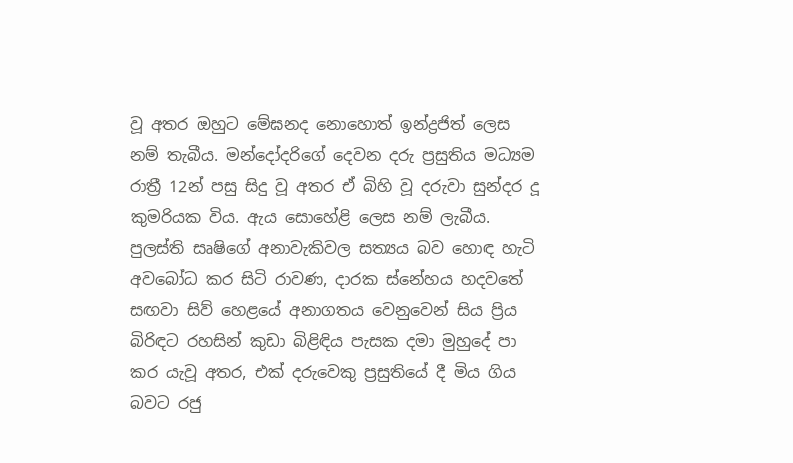වූ අතර ඔහුට මේඝනද නොහොත් ඉන්ද්‍රජිත් ලෙස නම් තැබීය. මන්දෝදරිගේ දෙවන දරු ප්‍රසුතිය මධ්‍යම රාත්‍රී 12න් පසු සිදු වූ අතර ඒ බිහි වූ දරුවා සුන්දර දූ කුමරියක විය. ඇය සොහේළි ලෙස නම් ලැබීය. පුලස්ති සෘෂිගේ අනාවැකිවල සත්‍යය බව හොඳ හැටි අවබෝධ කර සිටි රාවණ, දාරක ස්නේහය හදවතේ සඟවා සිව් හෙළයේ අනාගතය වෙනුවෙන් සිය ප්‍රිය බිරිඳට රහසින් කුඩා බිළිඳිය පැසක දමා මුහුදේ පා කර යැවූ අතර, එක් දරුවෙකු ප්‍රසුතියේ දී මිය ගිය බවට රජු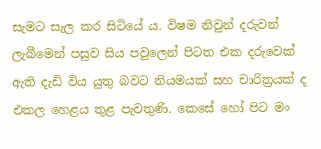සැමට සැල කර සිටියේ ය. විෂම නිවුන් දරුවන් ලැබීමෙන් පසුව සිය පවුලෙන් පිටත එක දරුවෙක් ඇති දැඩි විය යුතු බවට නියමයක් සහ චාරිත්‍රයක් ද එකල හෙළය තුළ පැවතුණි. කෙසේ හෝ පිට මං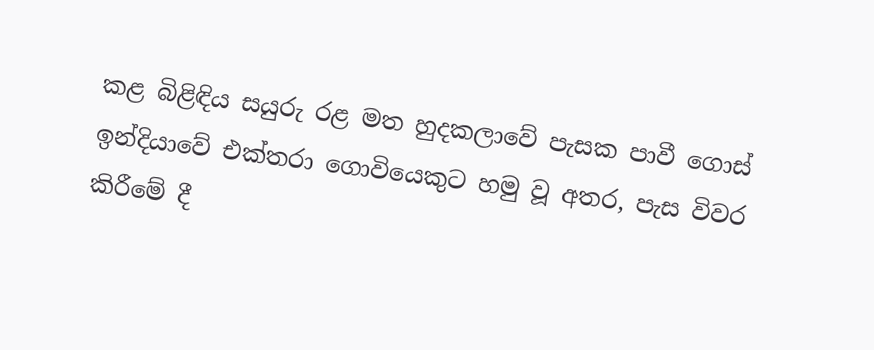කළ බිළිඳිය සයුරු රළ මත හුදකලාවේ පැසක පාවී ගොස් ඉන්දියාවේ එක්තරා ගොවියෙකුට හමු වූ අතර, පැස විවර කිරීමේ දී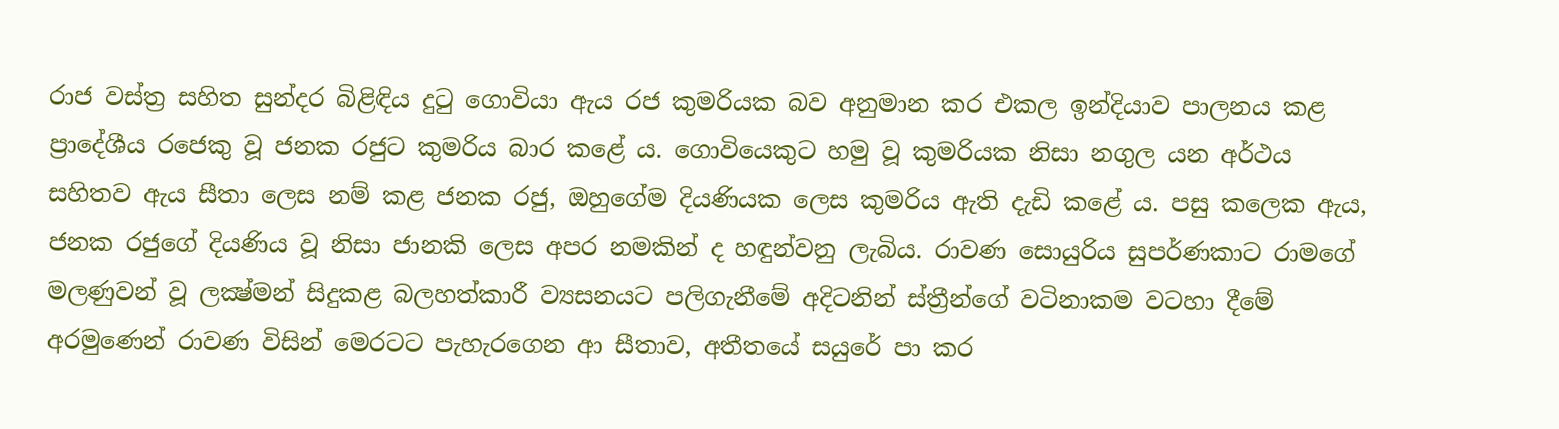රාජ වස්ත්‍ර සහිත සුන්දර බිළිඳිය දුටු ගොවියා ඇය රජ කුමරියක බව අනුමාන කර එකල ඉන්දියාව පාලනය කළ ප්‍රාදේශීය රජෙකු වූ ජනක රජුට කුමරිය බාර කළේ ය. ගොවියෙකුට හමු වූ කුමරියක නිසා නගුල යන අර්ථය සහිතව ඇය සීතා ලෙස නම් කළ ජනක රජු, ඔහුගේම දියණියක ලෙස කුමරිය ඇති දැඩි කළේ ය. පසු කලෙක ඇය, ජනක රජුගේ දියණිය වූ නිසා ජානකි ලෙස අපර නමකින් ද හඳුන්වනු ලැබිය. රාවණ සොයුරිය සුපර්ණකාට රාමගේ මලණුවන් වූ ලක්‍ෂ්මන් සිදුකළ බලහත්කාරී ව්‍යසනයට පලිගැනීමේ අදිටනින් ස්ත්‍රීන්ගේ වටිනාකම වටහා දීමේ අරමුණෙන් රාවණ විසින් මෙරටට පැහැරගෙන ආ සීතාව, අතීතයේ සයුරේ පා කර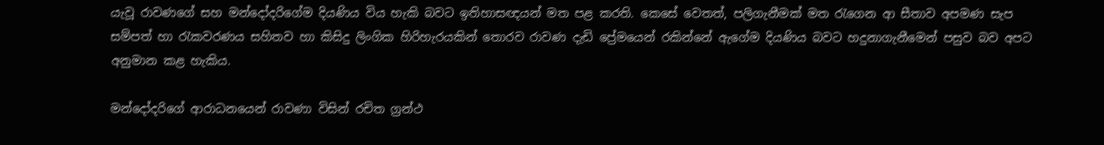යැවූ රාවණගේ සහ මන්දෝදරිගේම දියණිය විය හැකි බවට ඉතිහාසඥයන් මත පළ කරති. කෙසේ වෙතත්, පලිගැනීමක් මත රැගෙන ආ සීතාව අපමණ සැප සම්පත් හා රැකවරණය සහිතව හා කිසිදු ලිංගික හිරිහැරයකින් තොරව රාවණ දැඩි ප්‍රේමයෙන් රකින්නේ ඇගේම දියණිය බවට හදුනාගැනීමෙන් පසුව බව අපට අනුමාන කළ හැකිය.

මන්දෝදරිගේ ආරාධනයෙන් රාවණා විසින් රචිත ග්‍රන්ථ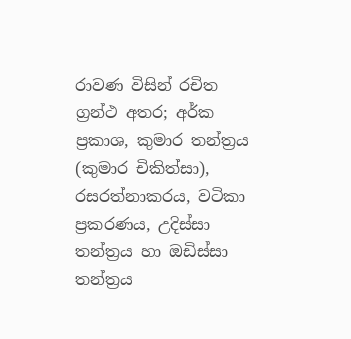රාවණ විසින් රචිත ග්‍රන්ථ අතර; අර්ක ප්‍රකාශ, කුමාර තන්ත්‍රය (කුමාර චිකිත්සා), රසරත්නාකරය, වටිකා ප්‍රකරණය, උදිස්සා තන්ත්‍රය හා ඔඩිස්සා තන්ත්‍රය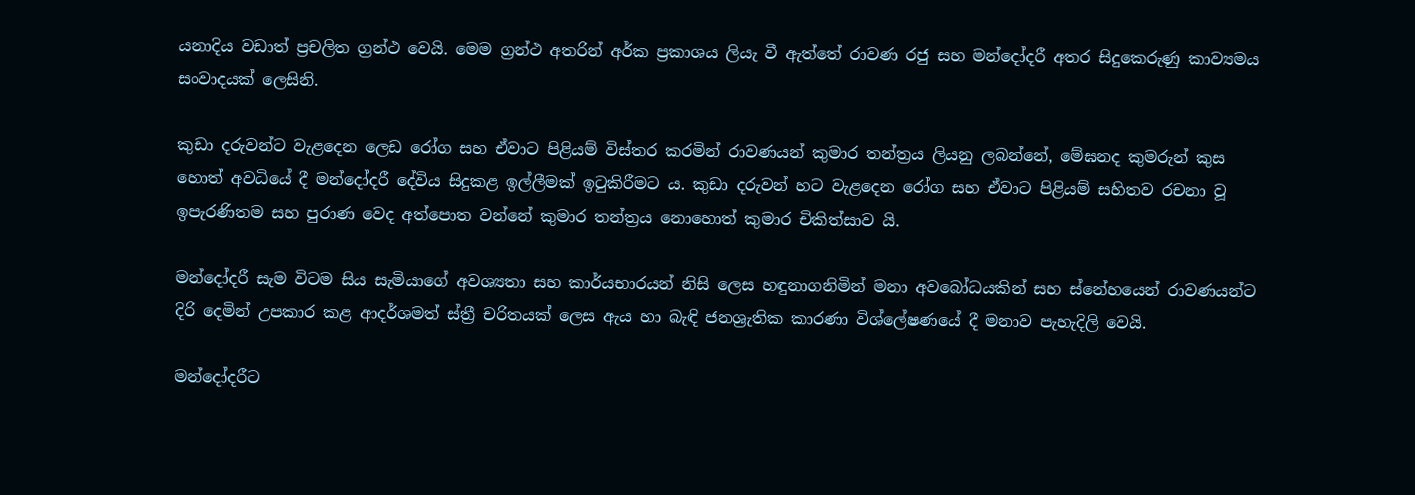යනාදිය වඩාත් ප්‍රචලිත ග්‍රන්ථ වෙයි. මෙම ග්‍රන්ථ අතරින් අර්ක ප්‍රකාශය ලියැ වී ඇත්තේ රාවණ රජු සහ මන්දෝදරී අතර සිදුකෙරුණු කාව්‍යමය සංවාදයක් ලෙසිනි.

කුඩා දරුවන්ට වැළදෙන ලෙඩ රෝග සහ ඒවාට පිළියම් විස්තර කරමින් රාවණයන් කුමාර තන්ත්‍රය ලියනු ලබන්නේ, මේඝනද කුමරුන් කුස හොත් අවධියේ දී මන්දෝදරී දේවිය සිදුකළ ඉල්ලීමක් ඉටුකිරීමට ය. කුඩා දරුවන් හට වැළදෙන රෝග සහ ඒවාට පිළියම් සහිතව රචනා වූ ඉපැරණිතම සහ පුරාණ වෙද අත්පොත වන්නේ කුමාර තන්ත්‍රය නොහොත් කුමාර චිකිත්සාව යි.

මන්දෝදරී සැම විටම සිය සැමියාගේ අවශ්‍යතා සහ කාර්යභාරයන් නිසි ලෙස හඳුනාගනිමින් මනා අවබෝධයකින් සහ ස්නේහයෙන් රාවණයන්ට දිරි දෙමින් උපකාර කළ ආදර්ශමත් ස්ත්‍රී චරිතයක් ලෙස ඇය හා බැඳි ජනශ්‍රැතික කාරණා විශ්ලේෂණයේ දී මනාව පැහැදිලි වෙයි.

මන්දෝදරීට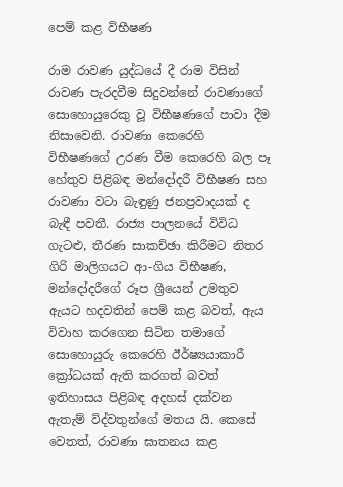පෙම් කළ විභීෂණ

රාම රාවණ යුද්ධයේ දී රාම විසින් රාවණ පැරදවීම සිදුවන්නේ රාවණාගේ සොහොයුරෙකු වූ විභීෂණගේ පාවා දීම නිසාවෙනි. රාවණා කෙරෙහි විභීෂණගේ උරණ වීම කෙරෙහි බල පෑ හේතුව පිළිබඳ මන්දෝදරී විභීෂණ සහ රාවණා වටා බැඳුණු ජනප්‍රවාදයක් ද බැඳී පවතී. රාජ්‍ය පාලනයේ විවිධ ගැටළු, තීරණ සාකච්ඡා කිරීමට නිතර ගිරි මාලිගයට ආ-ගිය විභීෂණ, මන්දෝදරීගේ රූප ශ්‍රීයෙන් උමතුව ඇයට හදවතින් පෙම් කළ බවත්, ඇය විවාහ කරගෙන සිටින තමාගේ සොහොයුරු කෙරෙහි ඊර්ෂ්‍යයාකාරී ක්‍රෝධයක් ඇති කරගත් බවත් ඉතිහාසය පිළිබඳ අදහස් දක්වන ඇතැම් විද්වතුන්ගේ මතය යි. කෙසේ වෙතත්, රාවණා ඝාතනය කළ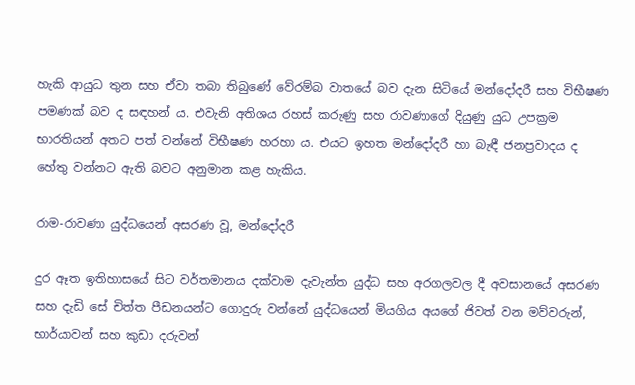හැකි ආයුධ තුන සහ ඒවා තබා තිබුණේ වේරම්බ වාතයේ බව දැන සිටියේ මන්දෝදරී සහ විභීෂණ පමණක් බව ද සඳහන් ය. එවැනි අතිශය රහස් කරුණු සහ රාවණාගේ දියුණු යුධ උපක්‍රම භාරතියන් අතට පත් වන්නේ විභීෂණ හරහා ය. එයට ඉහත මන්දෝදරී හා බැඳී ජනප්‍රවාදය ද හේතු වන්නට ඇති බවට අනුමාන කළ හැකිය.

රාම-රාවණා යුද්ධයෙන් අසරණ වූ, මන්දෝදරී

දුර ඈත ඉතිහාසයේ සිට වර්තමානය දක්වාම දැවැන්ත යුද්ධ සහ අරගලවල දී අවසානයේ අසරණ සහ දැඩි සේ චිත්ත පීඩනයන්ට ගොදුරු වන්නේ යුද්ධයෙන් මියගිය අයගේ ජිවත් වන මව්වරුන්, භාර්යාවන් සහ කුඩා දරුවන්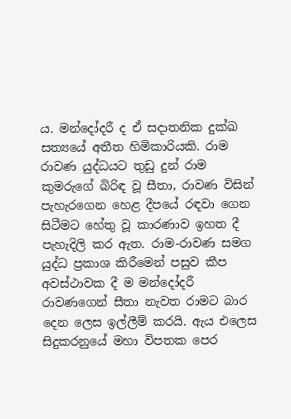ය. මන්දෝදරී ද ඒ සදාතනික දුක්ඛ සත්‍යයේ අතීත හිමිකාරියකි. රාම රාවණ යුද්ධයට තුඩු දුන් රාම කුමරුගේ බිරිඳ වූ සීතා, රාවණ විසින් පැහැරගෙන හෙළ දීපයේ රඳවා ගෙන සිටීමට හේතු වූ කාරණාව ඉහත දී පැහැදිලි කර ඇත. රාම-රාවණ සමග යුද්ධ ප්‍රකාශ කිරීමෙන් පසුව කීප අවස්ථාවක දී ම මන්දෝදරී රාවණගෙන් සීතා නැවත රාමට බාර දෙන ලෙස ඉල්ලීම් කරයි. ඇය එලෙස සිදුකරනුයේ මහා විපතක පෙර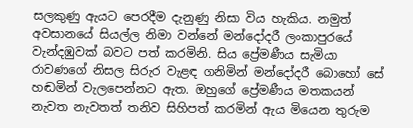සලකුණු ඇයට පෙරදීම දැනුණු නිසා විය හැකිය. නමුත් අවසානයේ සියල්ල නිමා වන්නේ මන්දෝදරී ලංකාපුරයේ වැන්දඹුවක් බවට පත් කරමිනි. සිය ප්‍රේමණීය සැමියා රාවණගේ නිසල සිරුර වැළඳ ගනිමින් මන්දෝදරී බොහෝ සේ හඬමින් වැලපෙන්නට ඇත. ඔහුගේ ප්‍රේමණීය මතකයන් නැවත නැවතත් තනිව සිහිපත් කරමින් ඇය මියෙන තුරුම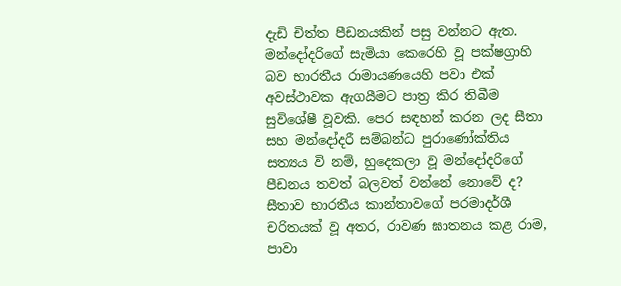දැඩි චිත්ත පීඩනයකින් පසු වන්නට ඇත. මන්දෝදරිගේ සැමියා කෙරෙහි වූ පක්ෂග්‍රාහි බව භාරතීය රාමායණයෙහි පවා එක් අවස්ථාවක ඇගයීමට පාත්‍ර කිර තිබීම සුවිශේෂී වූවකි. පෙර සඳහන් කරන ලද සීතා සහ මන්දෝදරී සම්බන්ධ පුරාණෝක්තිය සත්‍යය වි නම්, හුදෙකලා වූ මන්දෝදරිගේ පීඩනය තවත් බලවත් වන්නේ නොවේ ද? සීතාව භාරතීය කාන්තාවගේ පරමාදර්ශී චරිතයක් වූ අතර, රාවණ ඝාතනය කළ රාම, පාවා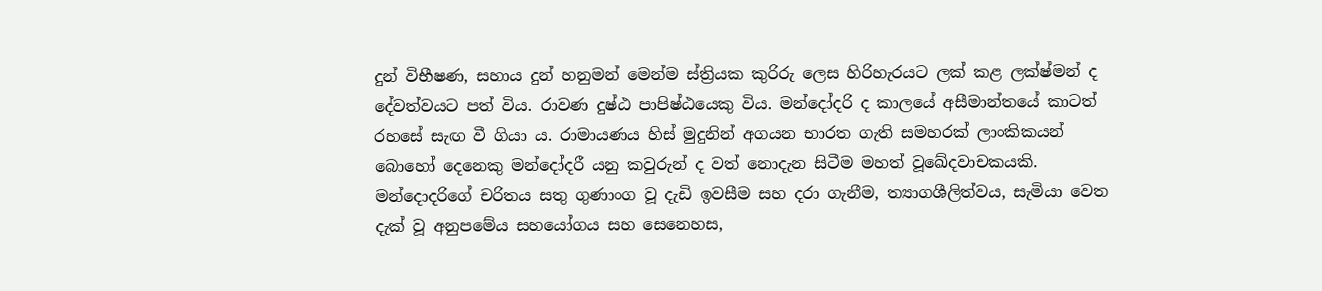දුන් විභීෂණ, සහාය දුන් හනුමන් මෙන්ම ස්ත්‍රියක කුරිරු ලෙස හිරිහැරයට ලක් කළ ලක්ෂ්මන් ද දේවත්වයට පත් විය. රාවණ දුෂ්ඨ පාපිෂ්ඨයෙකු විය. මන්දෝදරි ද කාලයේ අසීමාන්තයේ කාටත් රහසේ සැඟ වී ගියා ය. රාමායණය හිස් මුදුනින් අගයන භාරත ගැති සමහරක් ලාංකිකයන් බොහෝ දෙනෙකු මන්දෝදරී යනු කවුරුන් ද වත් නොදැන සිටීම මහත් වූඛේදවාචකයකි. මන්දොදරිගේ චරිතය සතු ගුණාංග වූ දැඩි ඉවසීම සහ දරා ගැනීම, ත්‍යාගශීලිත්වය, සැමියා වෙත දැක් වූ අනුපමේය සහයෝගය සහ සෙනෙහස,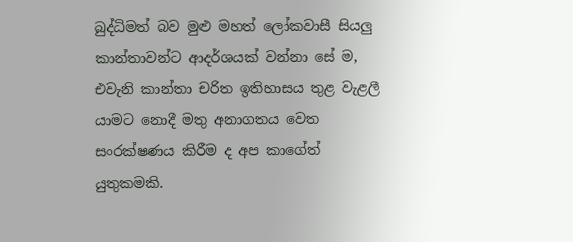බුද්ධිමත් බව මුළු මහත් ලෝකවාසී සියලු කාන්තාවන්ට ආදර්ශයක් වන්නා සේ ම, එවැනි කාන්තා චරිත ඉතිහාසය තුළ වැළලී යාමට නොදී මතු අනාගතය වෙත සංරක්ෂණය කිරීම ද අප කාගේත් යුතුකමකි.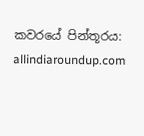කවරයේ පින්තූරය: allindiaroundup.com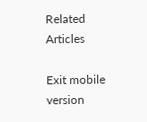Related Articles

Exit mobile version